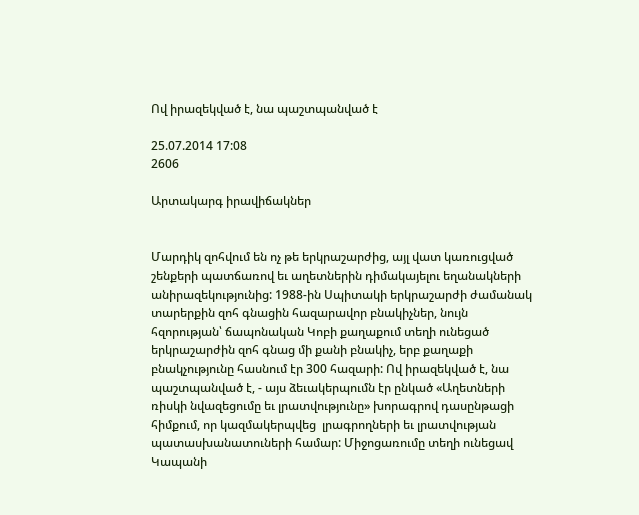Ով իրազեկված է, նա պաշտպանված է

25.07.2014 17:08
2606

Արտակարգ իրավիճակներ


Մարդիկ զոհվում են ոչ թե երկրաշարժից, այլ վատ կառուցված շենքերի պատճառով եւ աղետներին դիմակայելու եղանակների անիրազեկությունից: 1988-ին Սպիտակի երկրաշարժի ժամանակ տարերքին զոհ գնացին հազարավոր բնակիչներ, նույն հզորության՝ ճապոնական Կոբի քաղաքում տեղի ունեցած երկրաշարժին զոհ գնաց մի քանի բնակիչ, երբ քաղաքի բնակչությունը հասնում էր 300 հազարի: Ով իրազեկված է, նա պաշտպանված է, - այս ձեւակերպումն էր ընկած «Աղետների ռիսկի նվազեցումը եւ լրատվությունը» խորագրով դասընթացի հիմքում, որ կազմակերպվեց  լրագրողների եւ լրատվության պատասխանատուների համար: Միջոցառումը տեղի ունեցավ Կապանի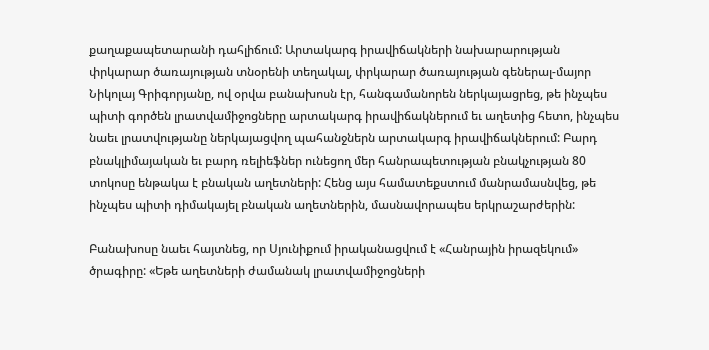քաղաքապետարանի դահլիճում: Արտակարգ իրավիճակների նախարարության փրկարար ծառայության տնօրենի տեղակալ, փրկարար ծառայության գեներալ-մայոր Նիկոլայ Գրիգորյանը, ով օրվա բանախոսն էր, հանգամանորեն ներկայացրեց, թե ինչպես պիտի գործեն լրատվամիջոցները արտակարգ իրավիճակներում եւ աղետից հետո, ինչպես նաեւ լրատվությանը ներկայացվող պահանջներն արտակարգ իրավիճակներում: Բարդ բնակլիմայական եւ բարդ ռելիեֆներ ունեցող մեր հանրապետության բնակչության 80 տոկոսը ենթակա է բնական աղետների: Հենց այս համատեքստում մանրամասնվեց, թե ինչպես պիտի դիմակայել բնական աղետներին, մասնավորապես երկրաշարժերին:

Բանախոսը նաեւ հայտնեց, որ Սյունիքում իրականացվում է «Հանրային իրազեկում» ծրագիրը: «Եթե աղետների ժամանակ լրատվամիջոցների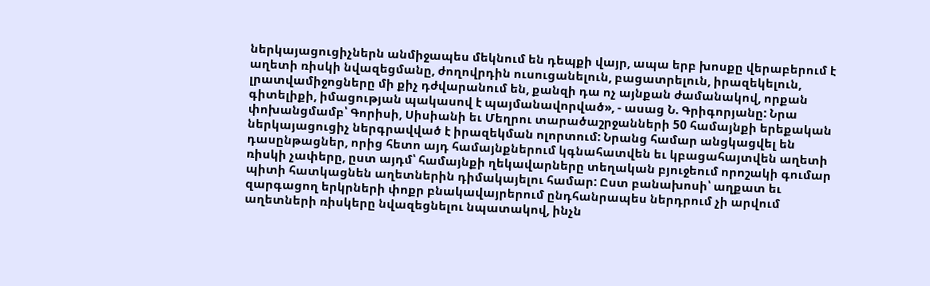ներկայացուցիչներն անմիջապես մեկնում են դեպքի վայր, ապա երբ խոսքը վերաբերում է աղետի ռիսկի նվազեցմանը, ժողովրդին ուսուցանելուն, բացատրելուն, իրազեկելուն, լրատվամիջոցները մի քիչ դժվարանում են, քանզի դա ոչ այնքան ժամանակով, որքան գիտելիքի, իմացության պակասով է պայմանավորված», - ասաց Ն. Գրիգորյանը: Նրա փոխանցմամբ՝ Գորիսի, Սիսիանի եւ Մեղրու տարածաշրջանների 50 համայնքի երեքական ներկայացուցիչ ներգրավված է իրազեկման ոլորտում: Նրանց համար անցկացվել են դասընթացներ, որից հետո այդ համայնքներում կգնահատվեն եւ կբացահայտվեն աղետի ռիսկի չափերը, ըստ այդմ՝ համայնքի ղեկավարները տեղական բյուջեում որոշակի գումար պիտի հատկացնեն աղետներին դիմակայելու համար: Ըստ բանախոսի՝ աղքատ եւ զարգացող երկրների փոքր բնակավայրերում ընդհանրապես ներդրում չի արվում աղետների ռիսկերը նվազեցնելու նպատակով, ինչն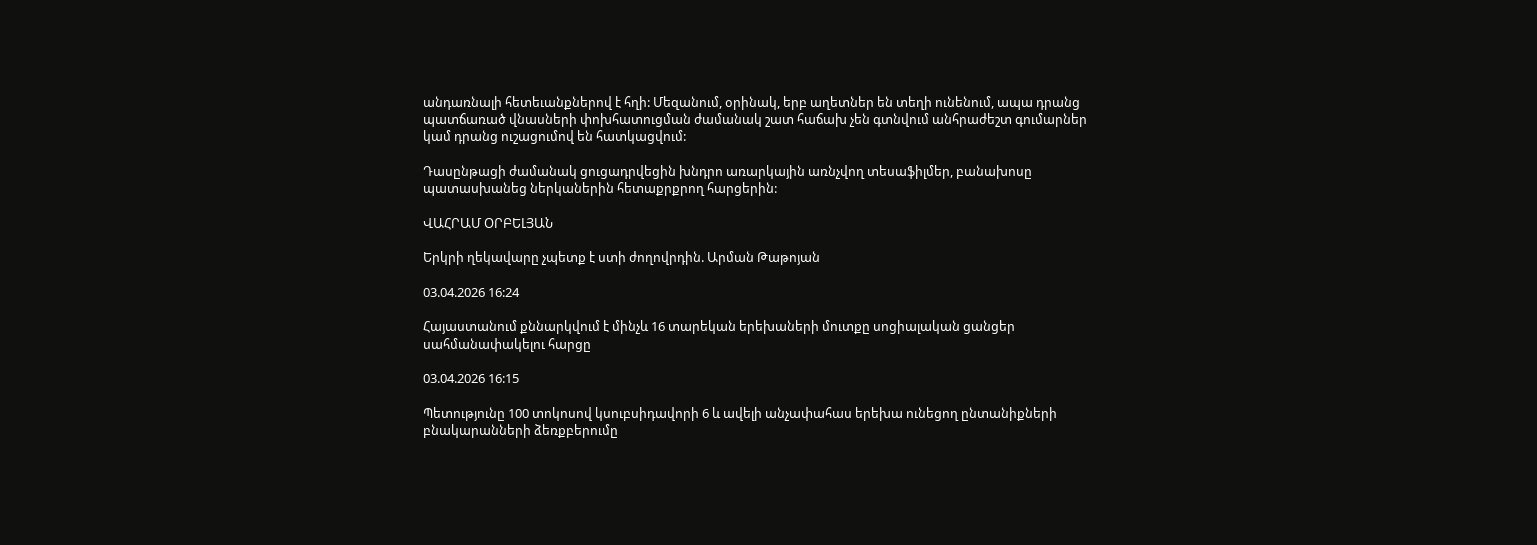անդառնալի հետեւանքներով է հղի: Մեզանում, օրինակ, երբ աղետներ են տեղի ունենում, ապա դրանց պատճառած վնասների փոխհատուցման ժամանակ շատ հաճախ չեն գտնվում անհրաժեշտ գումարներ կամ դրանց ուշացումով են հատկացվում:

Դասընթացի ժամանակ ցուցադրվեցին խնդրո առարկային առնչվող տեսաֆիլմեր, բանախոսը պատասխանեց ներկաներին հետաքրքրող հարցերին:

ՎԱՀՐԱՄ ՕՐԲԵԼՅԱՆ

Երկրի ղեկավարը չպետք է ստի ժողովրդին. Արման Թաթոյան

03.04.2026 16:24

Հայաստանում քննարկվում է մինչև 16 տարեկան երեխաների մուտքը սոցիալական ցանցեր սահմանափակելու հարցը

03.04.2026 16:15

Պետությունը 100 տոկոսով կսուբսիդավորի 6 և ավելի անչափահաս երեխա ունեցող ընտանիքների բնակարանների ձեռքբերումը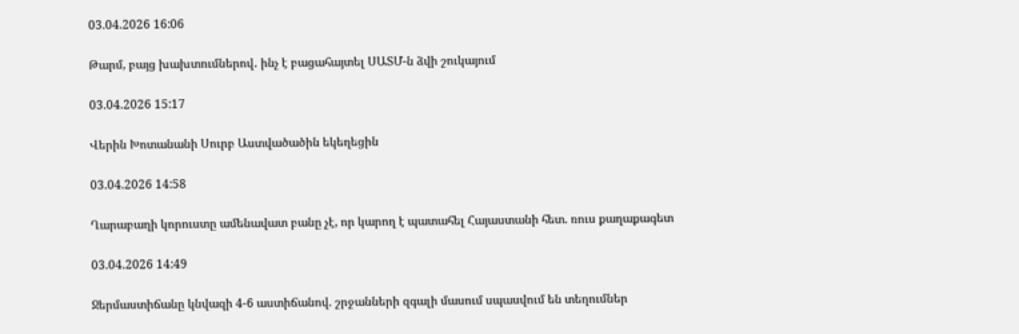03.04.2026 16:06

Թարմ, բայց խախտումներով․ ինչ է բացահայտել ՍԱՏՄ-ն ձվի շուկայում

03.04.2026 15:17

Վերին Խոտանանի Սուրբ Աստվածածին եկեղեցին

03.04.2026 14:58

Ղարաբաղի կորուստը ամենավատ բանը չէ, որ կարող է պատահել Հայաստանի հետ. ռուս քաղաքագետ

03.04.2026 14:49

Ջերմաստիճանը կնվազի 4-6 աստիճանով. շրջանների զգալի մասում սպասվում են տեղումներ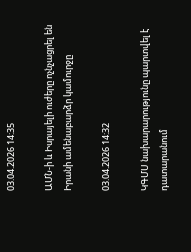03.04.2026 14:35

ԱՄՆ-ի և Իսրայելի ուժերը ոչնչացրել են Իրանի ամենաբարձր կամուրջը

03.04.2026 14:32

ԿԳՄՍ նախարարությունը պարտվել է դատարանում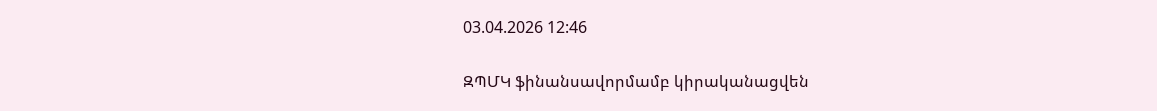03.04.2026 12:46

ԶՊՄԿ ֆինանսավորմամբ կիրականացվեն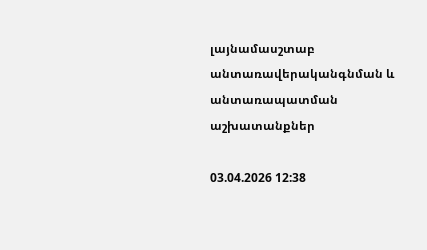լայնամասշտաբ անտառավերականգնման և անտառապատման աշխատանքներ

03.04.2026 12:38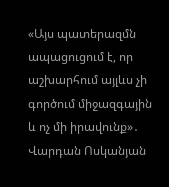«Այս պատերազմն ապացուցում է, որ աշխարհում այլևս չի գործում միջազգային և ոչ մի իրավունք»․ Վարդան Ոսկանյան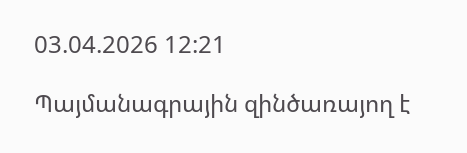03.04.2026 12:21

Պայմանագրային զինծառայող է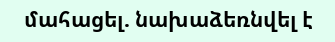մահացել. նախաձեռնվել է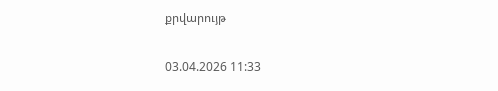քրվարույթ

03.04.2026 11:33